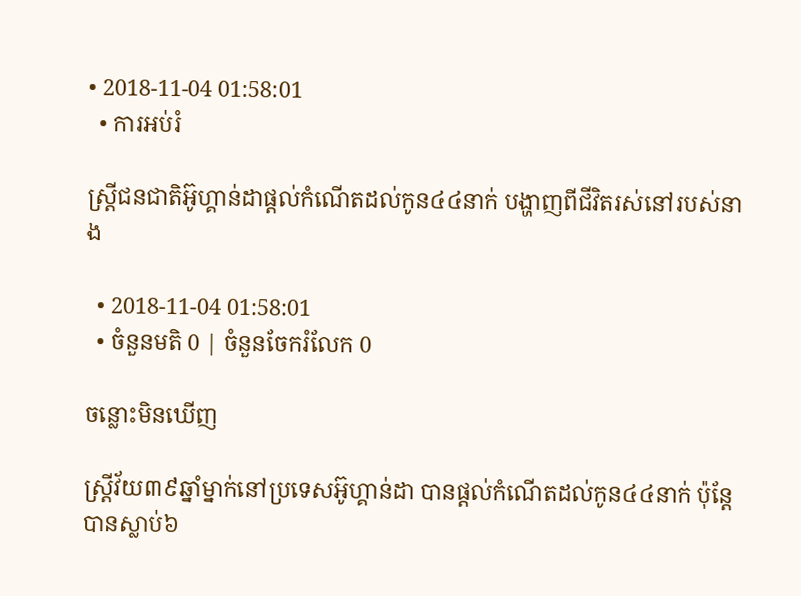• 2018-11-04 01:58:01
  • ការអប់រំ

ស្ត្រីជនជាតិអ៊ូហ្គាន់ដាផ្តល់កំណើតដល់កូន៤៤នាក់ បង្ហាញពីជីវិតរស់នៅរបស់នាង

  • 2018-11-04 01:58:01
  • ចំនួនមតិ 0 | ចំនួនចែករំលែក 0

ចន្លោះមិនឃើញ

ស្ត្រីវ័យ៣៩ឆ្នាំម្នាក់នៅប្រទេសអ៊ូហ្គាន់ដា បានផ្តល់កំណើតដល់កូន៤៤នាក់ ប៉ុន្តែបានស្លាប់៦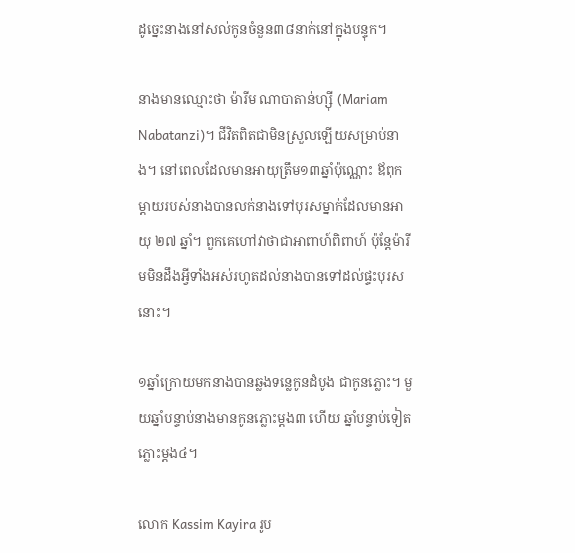ដូច្នេះនាងនៅសល់កូនចំនួន៣៨នាក់នៅក្នុងបន្ទុក។

នាងមានឈ្មោះថា ម៉ារីម ណាបាតាន់ហ្ស៊ី (Mariam Nabatanzi)។ ជីវិតពិតជាមិនស្រួលឡើយសម្រាប់នាង។ នៅពេលដែលមានអាយុត្រឹម១៣ឆ្នាំប៉ុណ្ណោះ ឪពុកម្តាយរបស់នាងបានលក់នាងទៅបុរសម្នាក់ដែលមានអាយុ ២៧ ឆ្នាំ។ ពួកគេហៅវាថាជាអាពាហ៍ពិពាហ៍ ប៉ុន្តែម៉ារីមមិនដឹងអ្វីទាំងអស់រហូតដល់នាងបានទៅដល់ផ្ទះបុរសនោះ។

១ឆ្នាំក្រោយមកនាងបានឆ្លងទន្លេកូនដំបូង ជាកូនភ្លោះ។ មួយឆ្នាំបន្ទាប់នាងមានកូនភ្លោះម្តង៣ ហើយ ឆ្នាំបន្ទាប់ទៀតភ្លោះម្តង៤។

លោក Kassim Kayira រូប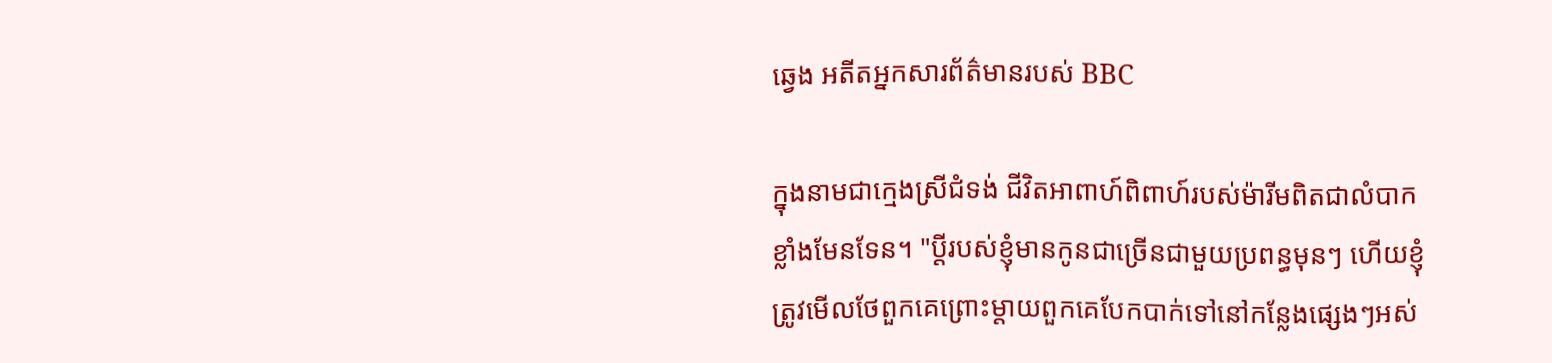ឆ្វេង អតីតអ្នកសារព័ត៌មានរបស់ BBC

ក្នុងនាមជាក្មេងស្រីជំទង់ ជីវិតអាពាហ៍ពិពាហ៍របស់ម៉ារីមពិតជាលំបាកខ្លាំងមែនទែន។ "ប្តីរបស់ខ្ញុំមានកូនជាច្រើនជាមួយប្រពន្ធមុនៗ ហើយខ្ញុំត្រូវមើលថែពួកគេព្រោះម្តាយពួកគេបែកបាក់ទៅនៅកន្លែងផ្សេងៗអស់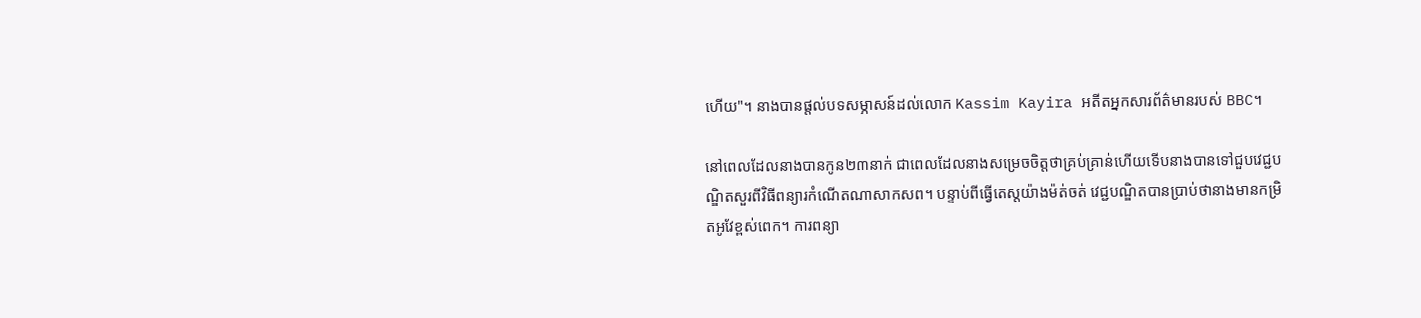ហើយ"។ នាងបានផ្តល់បទសម្ភាសន៍ដល់លោក Kassim Kayira អតីតអ្នកសារព័ត៌មានរបស់ BBC។

នៅពេលដែលនាងបានកូន២៣នាក់ ជាពេលដែលនាងសម្រេចចិត្តថាគ្រប់គ្រាន់ហើយទើបនាងបានទៅជួបវេជ្ជបណ្ឌិតសួរពីវិធីពន្យារកំណើតណាសាកសព។ បន្ទាប់ពីធ្វើតេស្តយ៉ាងម៉ត់ចត់ វេជ្ជបណ្ឌិតបានប្រាប់ថានាងមានកម្រិតអូវែខ្ពស់ពេក។ ការពន្យា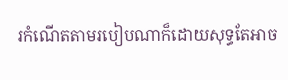រកំណើតតាមរបៀបណាក៏ដោយសុទ្ធតែអាច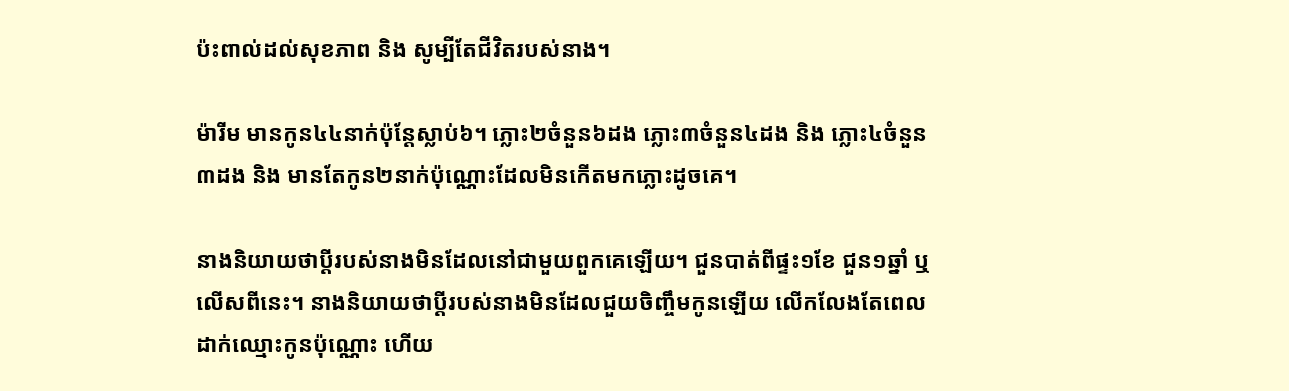ប៉ះពាល់ដល់សុខភាព និង សូម្បីតែជីវិតរបស់នាង។

ម៉ារីម មានកូន៤៤នាក់ប៉ុន្តែស្លាប់៦។ ភ្លោះ២ចំនួន៦ដង ភ្លោះ៣ចំនួន៤ដង និង ភ្លោះ៤ចំនួន៣ដង និង មានតែកូន២នាក់ប៉ុណ្ណោះដែលមិនកើតមកភ្លោះដូចគេ។

នាងនិយាយថាប្ដីរបស់នាងមិនដែលនៅជាមួយពួកគេឡើយ។ ជួនបាត់ពីផ្ទះ១ខែ ជួន១ឆ្នាំ ឬ លើសពីនេះ។ នាងនិយាយថាប្ដីរបស់នាងមិនដែលជួយចិញ្ចឹមកូនឡើយ លើកលែងតែពេលដាក់ឈ្មោះកូនប៉ុណ្ណោះ ហើយ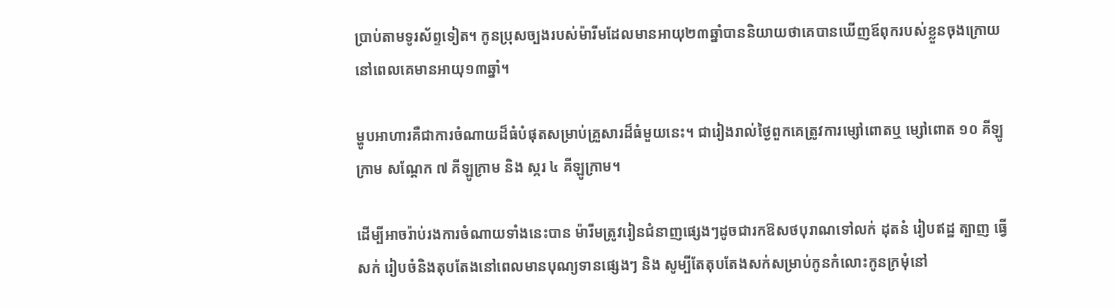ប្រាប់តាមទូរស័ព្ទទៀត។ កូនប្រុសច្បងរបស់ម៉ារីមដែលមានអាយុ២៣ឆ្នាំបាននិយាយថាគេបានឃើញឪពុករបស់ខ្លួនចុងក្រោយនៅពេលគេមានអាយុ១៣ឆ្នាំ។

ម្ហូបអាហារគឺជាការចំណាយដ៏ធំបំផុតសម្រាប់គ្រួសារដ៏ធំមួយនេះ។ ជារៀងរាល់ថ្ងៃពួកគេត្រូវការម្សៅពោតឬ ម្សៅពោត ១០ គីឡូក្រាម សណ្ដែក ៧ គីឡូក្រាម និង ស្ករ ៤ គីឡូក្រាម។

ដើម្បីអាចរ៉ាប់រងការចំណាយទាំងនេះបាន ម៉ារីមត្រូវរៀនជំនាញផ្សេងៗដូចជារកឱសថបុរាណទៅលក់ ដុតនំ រៀបឥដ្ឋ ត្បាញ ធ្វើសក់ រៀបចំនិងតុបតែងនៅពេលមានបុណ្យទានផ្សេងៗ និង សូម្បីតែតុបតែងសក់សម្រាប់កូនកំលោះកូនក្រមុំនៅ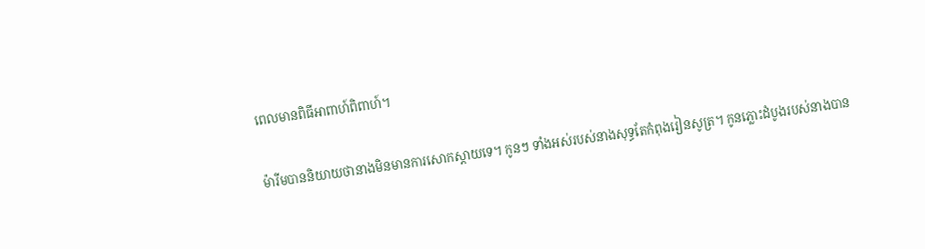ពេលមានពិធីអាពាហ៍ពិពាហ៍។

ម៉ារីមបាននិយាយថានាងមិនមានការសោកស្ដាយទេ។ កូនៗ ទាំងអស់របស់នាងសុទ្ធតែកំពុងរៀនសូត្រ។ កូនភ្លោះដំបូងរបស់នាងបាន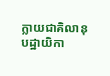ក្លាយជាគិលានុបដ្ឋាយិកា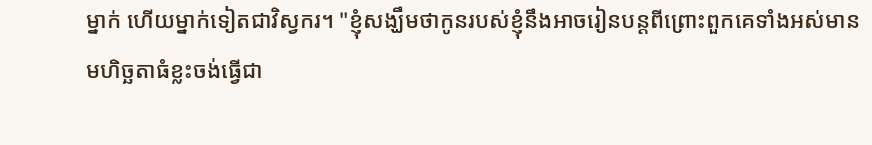ម្នាក់ ហើយម្នាក់ទៀតជាវិស្វករ។ "ខ្ញុំសង្ឃឹមថាកូនរបស់ខ្ញុំនឹងអាចរៀនបន្តពីព្រោះពួកគេទាំងអស់មានមហិច្ឆតាធំខ្លះចង់ធ្វើជា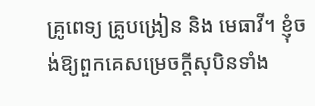គ្រូពេទ្យ គ្រូបង្រៀន និង មេធាវី។ ខ្ញុំចង់ឱ្យពួកគេសម្រេចក្តីសុបិនទាំង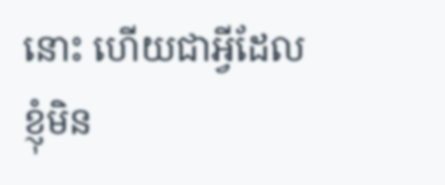នោះ ហើយជាអ្វីដែលខ្ញុំមិន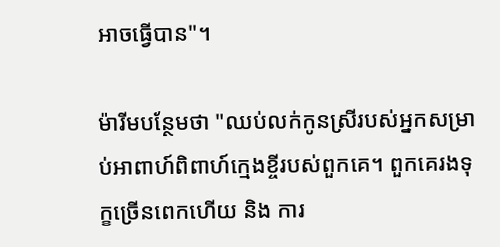អាចធ្វើបាន"។

ម៉ារីមបន្ថែមថា "ឈប់លក់កូនស្រីរបស់អ្នកសម្រាប់អាពាហ៍ពិពាហ៍ក្មេងខ្ចីរបស់ពួកគេ។ ពួកគេរងទុក្ខច្រើនពេកហើយ និង ការ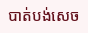បាត់បង់សេច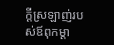ក្តីស្រឡាញ់របស់ឪពុកម្ដា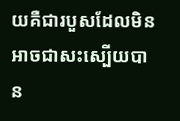យគឺជារបួសដែលមិនអាចជាសះស្បើយបាន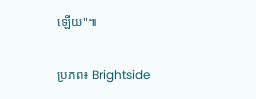ឡើយ"៕

ប្រភព៖ Brightside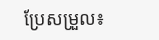ប្រែសម្រួល៖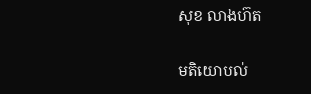សុខ លាងហ៊ត

មតិយោបល់